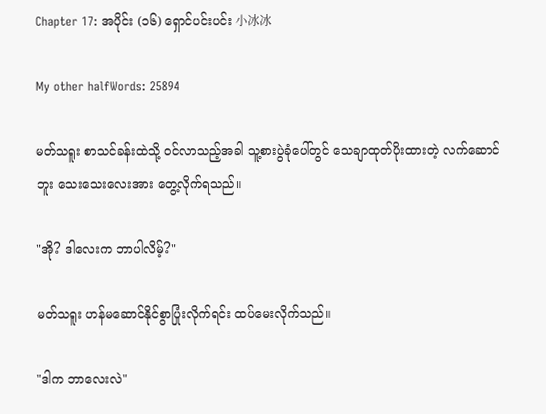Chapter 17: အပိုင်း (၁၆) ရှောင်ပင်းပင်း 小冰冰

My other halfWords: 25894

မတ်သရူး စာသင်ခန်းထဲသို့ ဝင်လာသည့်အခါ သူ့စားပွဲခုံပေါ်တွင် သေချာထုတ်ပိုးထားတဲ့ လက်ဆောင်ဘူး သေးသေးလေးအား တွေ့လိုက်ရသည်။

"အို? ဒါလေးက ဘာပါလိမ့်?"

မတ်သရူး ဟန်မဆောင်နိုင်စွာပြုံးလိုက်ရင်း ထပ်မေးလိုက်သည်။

"ဒါက ဘာလေးလဲ"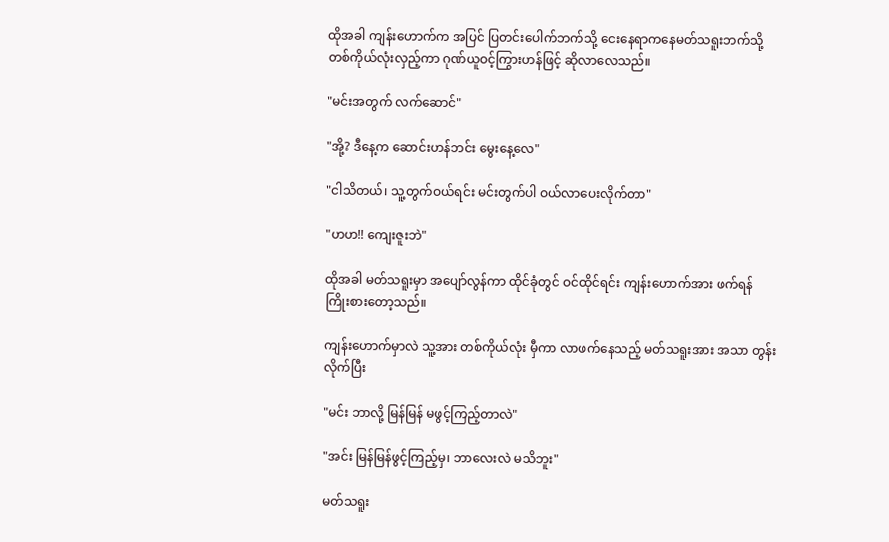ထိုအခါ ကျန်းဟောက်က အပြင် ပြတင်းပေါက်ဘက်သို့ ငေးနေရာကနေမတ်သရူးဘက်သို့ တစ်ကိုယ်လုံးလှည့်ကာ ဂုဏ်ယူဝင့်ကြွားဟန်ဖြင့် ဆိုလာလေသည်။

"မင်းအတွက် လက်ဆောင်"

"အို့? ဒီနေ့က ဆောင်းဟန်ဘင်း မွေးနေ့လေ"

"ငါသိတယ်၊ သူ့တွက်ဝယ်ရင်း မင်းတွက်ပါ ဝယ်လာပေးလိုက်တာ"

"ဟဟ!! ကျေးဇူးဘဲ"

ထိုအခါ မတ်သရူးမှာ အပျော်လွန်ကာ ထိုင်ခုံတွင် ဝင်ထိုင်ရင်း ကျန်းဟောက်အား ဖက်ရန် ကြိုးစားတော့သည်။

ကျန်းဟောက်မှာလဲ သူ့အား တစ်ကိုယ်လုံး မှီကာ လာဖက်နေသည့် မတ်သရူးအား အသာ တွန်းလိုက်ပြီး

"မင်း ဘာလို့ မြန်မြန် မဖွင့်ကြည့်တာလဲ"

"အင်း မြန်မြန်ဖွင့်ကြည့်မှ၊ ဘာလေးလဲ မသိဘူး"

မတ်သရူး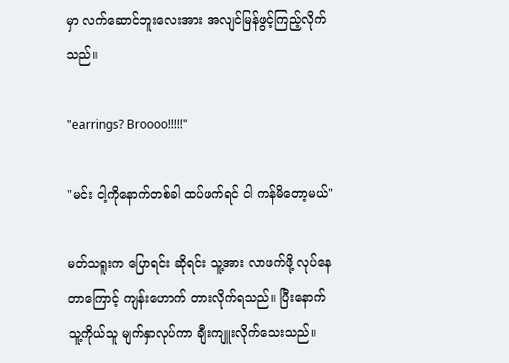မှာ လက်ဆောင်ဘူးလေးအား အလျင်မြန်ဖွင့်ကြည့်လိုက်သည်။

"earrings? Broooo!!!!!"

"မင်း ငါ့ကိုနောက်တစ်ခါ ထပ်ဖက်ရင် ငါ ကန်မိတော့မယ်"

မတ်သရူးက ပြောရင်း ဆိုရင်း သူ့အား လာဖက်ဖို့ လုပ်နေတာကြောင့် ကျန်းဟောက် တားလိုက်ရသည်။ ပြီးနောက် သူ့ကိုယ်သူ မျက်နှာလုပ်ကာ ချီးကျူးလိုက်သေးသည်။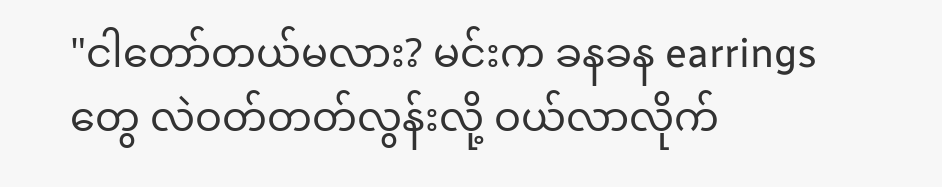"ငါတော်တယ်မလား? မင်းက ခနခန earrings တွေ လဲဝတ်တတ်လွန်းလို့ ဝယ်လာလိုက်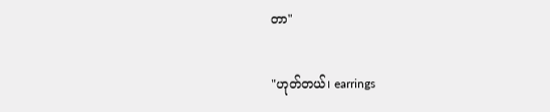တာ"

"ဟုတ်တယ်၊ earrings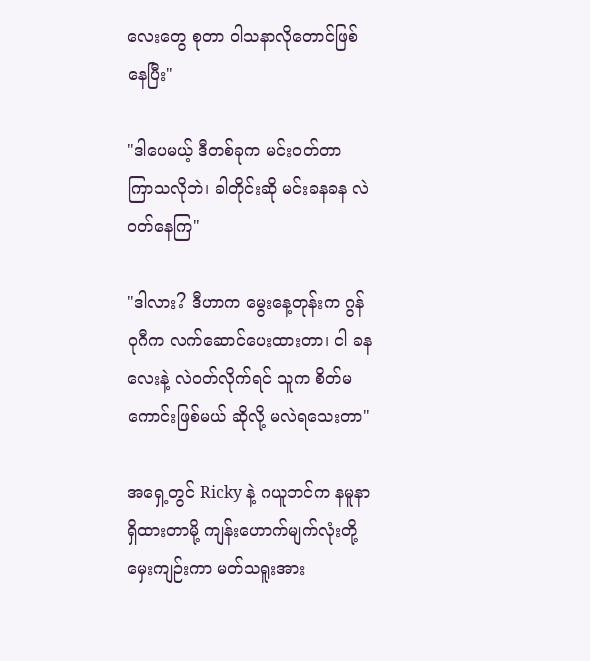လေးတွေ စုတာ ဝါသနာလိုတောင်ဖြစ်နေပြီး"

"ဒါပေမယ့် ဒီတစ်ခုက မင်းဝတ်တာ ကြာသလိုဘဲ၊ ခါတိုင်းဆို မင်းခနခန လဲဝတ်နေကြ"

"ဒါလား? ဒီဟာက မွေးနေ့တုန်းက ဂွန်ဝုဂီက လက်ဆောင်ပေးထားတာ၊ ငါ ခနလေးနဲ့ လဲဝတ်လိုက်ရင် သူက စိတ်မကောင်းဖြစ်မယ် ဆိုလို့ မလဲရသေးတာ"

အရှေ့တွင် Ricky နဲ့ ဂယူဘင်က နမူနာ ရှိထားတာမို့ ကျန်းဟောက်မျက်လုံးတို့ မှေးကျဉ်းကာ မတ်သရူးအား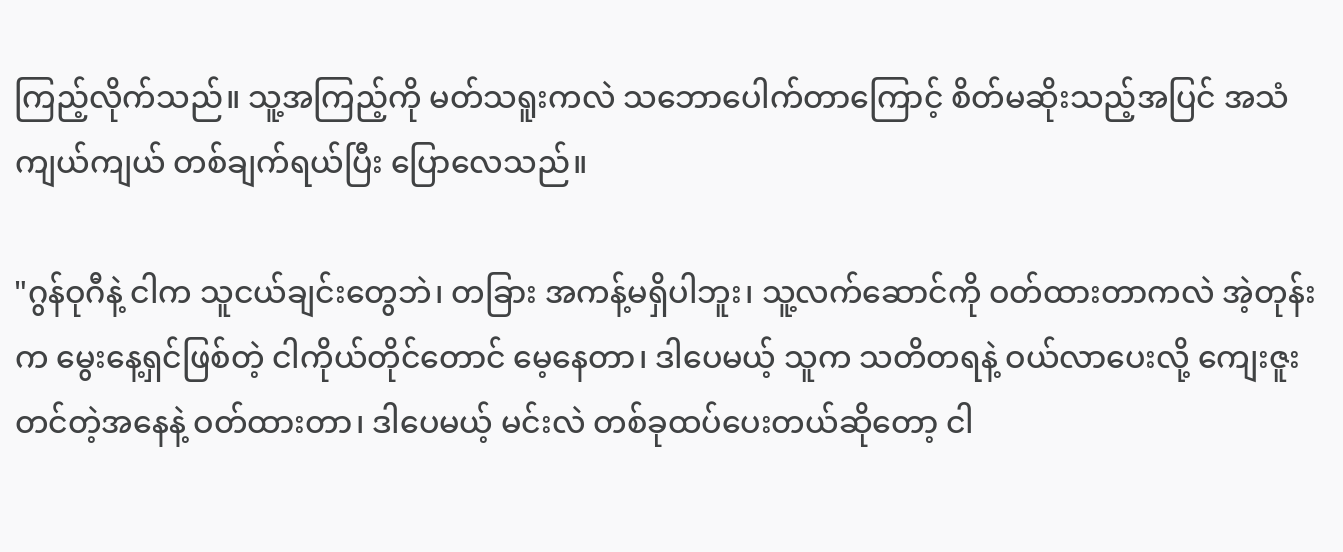ကြည့်လိုက်သည်။ သူ့အကြည့်ကို မတ်သရူးကလဲ သဘောပေါက်တာကြောင့် စိတ်မဆိုးသည့်အပြင် အသံကျယ်ကျယ် တစ်ချက်ရယ်ပြီး ပြောလေသည်။

"ဂွန်ဝုဂီနဲ့ ငါက သူငယ်ချင်းတွေဘဲ၊ တခြား အကန့်မရှိပါဘူး၊ သူ့လက်ဆောင်ကို ဝတ်ထားတာကလဲ အဲ့တုန်းက မွေးနေ့ရှင်ဖြစ်တဲ့ ငါကိုယ်တိုင်တောင် မေ့နေတာ၊ ဒါပေမယ့် သူက သတိတရနဲ့ ဝယ်လာပေးလို့ ကျေးဇူးတင်တဲ့အနေနဲ့ ဝတ်ထားတာ၊ ဒါပေမယ့် မင်းလဲ တစ်ခုထပ်ပေးတယ်ဆိုတော့ ငါ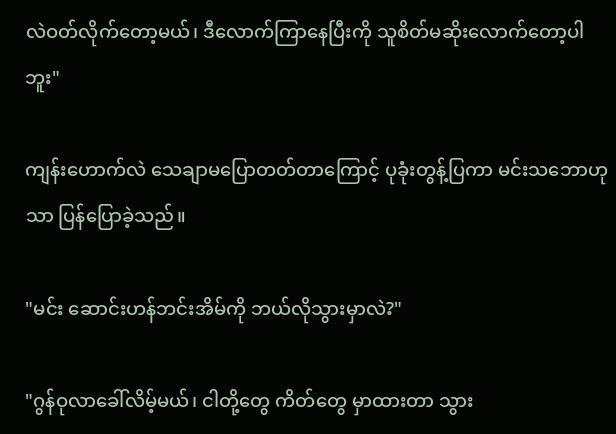လဲဝတ်လိုက်တော့မယ်၊ ဒီလောက်ကြာနေပြီးကို သူစိတ်မဆိုးလောက်တော့ပါဘူး"

ကျန်းဟောက်လဲ သေချာမပြောတတ်တာကြောင့် ပုခုံးတွန့်ပြကာ မင်းသဘောဟုသာ ပြန်ပြောခဲ့သည်။

"မင်း ဆောင်းဟန်ဘင်းအိမ်ကို ဘယ်လိုသွားမှာလဲ?"

"ဂွန်ဝုလာခေါ်လိမ့်မယ်၊ ငါတို့တွေ ကိတ်တွေ မှာထားတာ သွား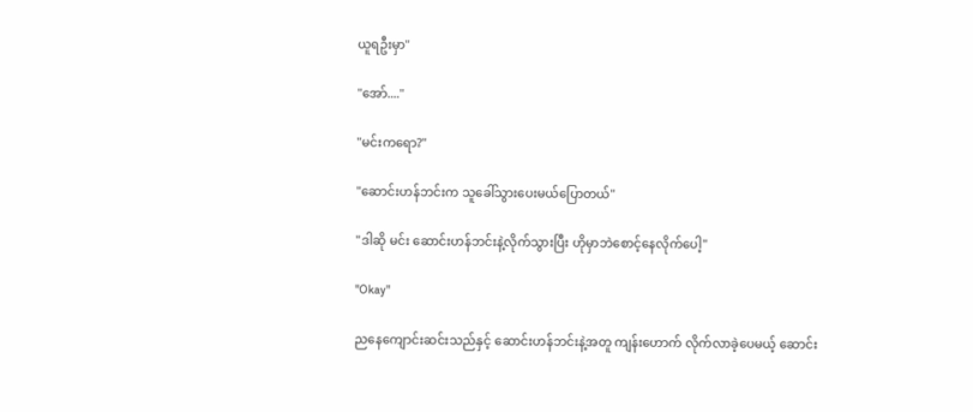ယူရဦးမှာ"

"အော်...."

"မင်းကရော?"

"ဆောင်းဟန်ဘင်းက သူခေါ်သွားပေးမယ်ပြောတယ်"

"ဒါဆို မင်း ဆောင်းဟန်ဘင်းနဲ့လိုက်သွားပြီး ဟိုမှာဘဲစောင့်နေလိုက်ပေါ့"

"Okay"

ညနေကျောင်းဆင်းသည်နှင့် ဆောင်းဟန်ဘင်းနဲ့အတူ ကျန်းဟောက် လိုက်လာခဲ့ပေမယ့် ဆောင်း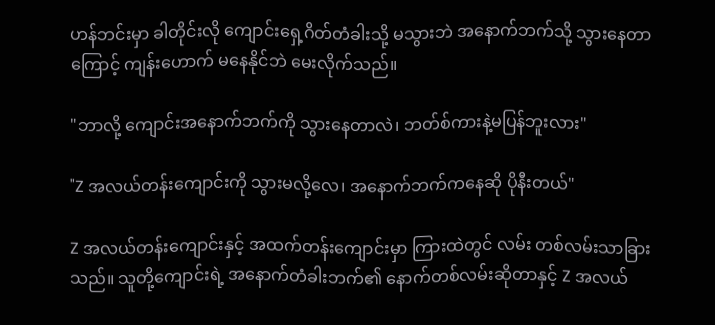ဟန်ဘင်းမှာ ခါတိုင်းလို ကျောင်းရှေ့ဂိတ်တံခါးသို့ မသွားဘဲ အနောက်ဘက်သို့ သွားနေတာကြောင့် ကျန်းဟောက် မနေနိုင်ဘဲ မေးလိုက်သည်။

"ဘာလို့ ကျောင်းအနောက်ဘက်ကို သွားနေတာလဲ၊ ဘတ်စ်ကားနဲ့မပြန်ဘူးလား"

"Z အလယ်တန်းကျောင်းကို သွားမလို့လေ၊ အနောက်ဘက်ကနေဆို ပိုနီးတယ်"

Z အလယ်တန်းကျောင်းနှင့် အထက်တန်းကျောင်းမှာ ကြားထဲတွင် လမ်း တစ်လမ်းသာခြားသည်။ သူတို့ကျောင်းရဲ့ အနောက်တံခါးဘက်၏ နောက်တစ်လမ်းဆိုတာနှင့် Z အလယ်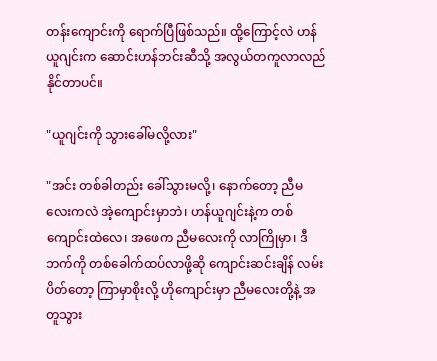တန်းကျောင်းကို ရောက်ပြီဖြစ်သည်။ ထို့ကြောင့်လဲ ဟန်ယူဂျင်းက ဆောင်းဟန်ဘင်းဆီသို့ အလွယ်တကူလာလည်နိုင်တာပင်။

"ယူဂျင်းကို သွားခေါ်မလို့လား"

"အင်း တစ်ခါတည်း ခေါ်သွားမလို့၊ နောက်တော့ ညီမလေးကလဲ အဲ့ကျောင်းမှာဘဲ၊ ဟန်ယူဂျင်းနဲ့က တစ်ကျောင်းထဲလေ၊ အဖေက ညီမလေးကို လာကြိုမှာ၊ ဒီဘက်ကို တစ်ခေါက်ထပ်လာဖို့ဆို ကျောင်းဆင်းချိန် လမ်းပိတ်တော့ ကြာမှာစိုးလို့ ဟိုကျောင်းမှာ ညီမလေးတို့နဲ့ အတူသွား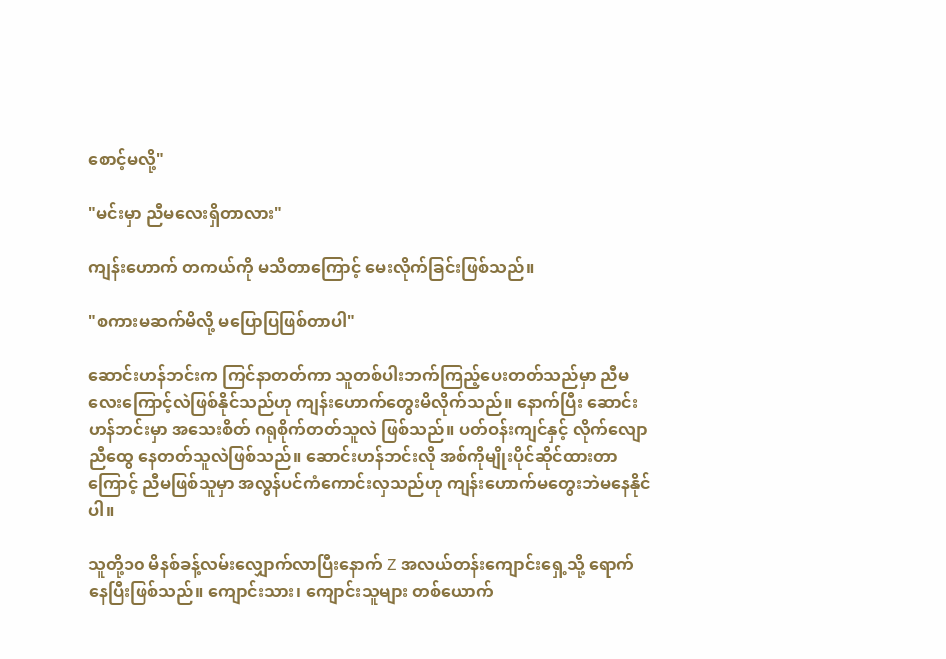စောင့်မလို့"

"မင်းမှာ ညီမလေးရှိတာလား"

ကျန်းဟောက် တကယ်ကို မသိတာကြောင့် မေးလိုက်ခြင်းဖြစ်သည်။

"စကားမဆက်မိလို့ မပြောပြဖြစ်တာပါ"

ဆောင်းဟန်ဘင်းက ကြင်နာတတ်ကာ သူတစ်ပါးဘက်ကြည့်ပေးတတ်သည်မှာ ညီမလေးကြောင့်လဲဖြစ်နိုင်သည်ဟု ကျန်းဟောက်တွေးမိလိုက်သည်။ နောက်ပြီး ဆောင်းဟန်ဘင်းမှာ အသေးစိတ် ဂရုစိုက်တတ်သူလဲ ဖြစ်သည်။ ပတ်ဝန်းကျင်နှင့် လိုက်လျောညီထွေ နေတတ်သူလဲဖြစ်သည်။ ဆောင်းဟန်ဘင်းလို အစ်ကိုမျိုးပိုင်ဆိုင်ထားတာကြောင့် ညီမဖြစ်သူမှာ အလွန်ပင်ကံကောင်းလှသည်ဟု ကျန်းဟောက်မတွေးဘဲမနေနိုင်ပါ။

သူတို့၁၀ မိနစ်ခန့်လမ်းလျှောက်လာပြီးနောက် Z အလယ်တန်းကျောင်းရှေ့သို့ ရောက်နေပြီးဖြစ်သည်။ ကျောင်းသား၊ ကျောင်းသူများ တစ်ယောက်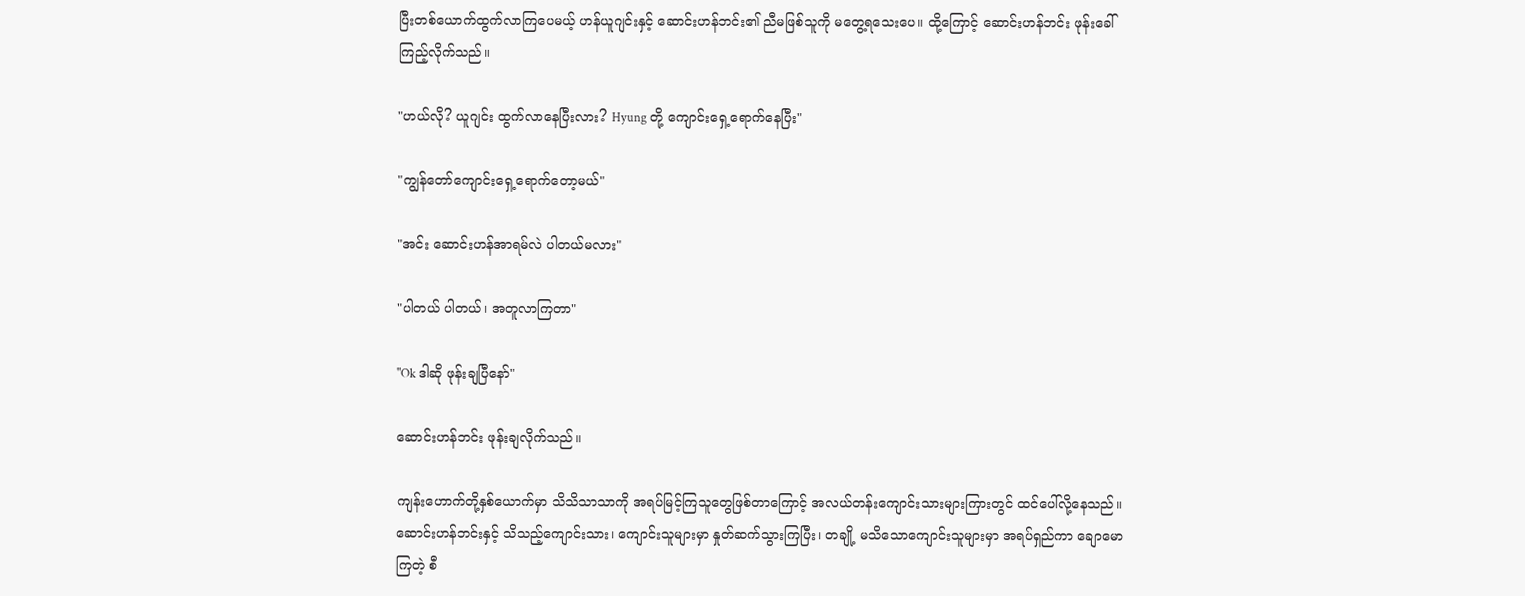ပြီးတစ်ယောက်ထွက်လာကြပေမယ့် ဟန်ယူဂျင်းနှင့် ဆောင်းဟန်ဘင်း၏ ညီမဖြစ်သူကို မတွေ့ရသေးပေ။ ထို့ကြောင့် ဆောင်းဟန်ဘင်း ဖုန်းခေါ်ကြည့်လိုက်သည်။

"ဟယ်လို? ယူဂျင်း ထွက်လာနေပြီးလား? Hyung တို့ ကျောင်းရှေ့ရောက်နေပြီး"

"ကျွန်တော်ကျောင်းရှေ့ရောက်တော့မယ်"

"အင်း ဆောင်းဟန်အာရမ်လဲ ပါတယ်မလား"

"ပါတယ် ပါတယ်၊ အတူလာကြတာ"

"Ok ဒါဆို ဖုန်းချပြီနော်"

ဆောင်းဟန်ဘင်း ဖုန်းချလိုက်သည်။

ကျန်းဟောက်တို့နှစ်ယောက်မှာ သိသိသာသာကို အရပ်မြင့်ကြသူတွေဖြစ်တာကြောင့် အလယ်တန်းကျောင်းသားများကြားတွင် ထင်ပေါ်လို့နေသည်။ ဆောင်းဟန်ဘင်းနှင့် သိသည့်ကျောင်းသား၊ ကျောင်းသူများမှာ နှုတ်ဆက်သွားကြပြီး၊ တချို့ မသိသောကျောင်းသူများမှာ အရပ်ရှည်ကာ ချောမောကြတဲ့ စီ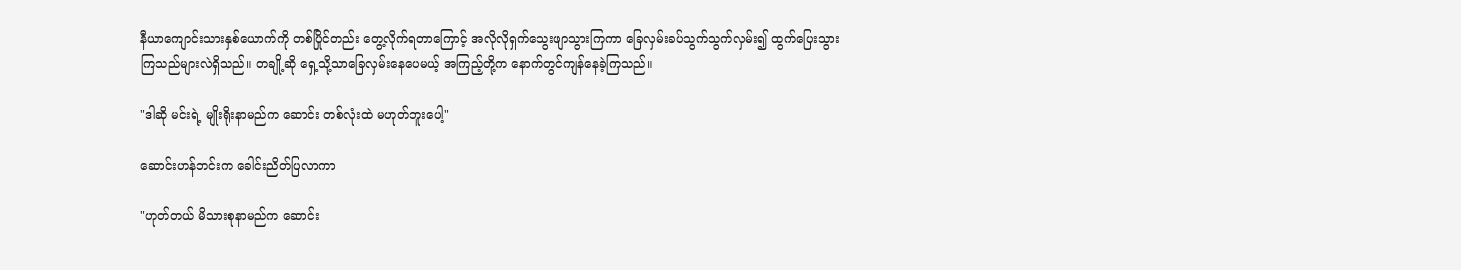နီယာကျောင်းသားနှစ်ယောက်ကို တစ်ပြိုင်တည်း တွေ့လိုက်ရတာကြောင့် အလိုလိုရှက်သွေးဖျာသွားကြကာ ခြေလှမ်းခပ်သွက်သွက်လှမ်း၍ ထွက်ပြေးသွားကြသည်များလဲရှိသည်။ တချို့ဆို ရှေ့သို့သာခြေလှမ်းနေပေမယ့် အကြည့်တို့က နောက်တွင်ကျန်နေခဲ့ကြသည်။

"ဒါဆို မင်းရဲ့ မျိုးရိုးနာမည်က ဆောင်း တစ်လုံးထဲ မဟုတ်ဘူးပေါ့"

ဆောင်းဟန်ဘင်းက ခေါင်းညိတ်ပြလာကာ

"ဟုတ်တယ် မိသားစုနာမည်က ဆောင်း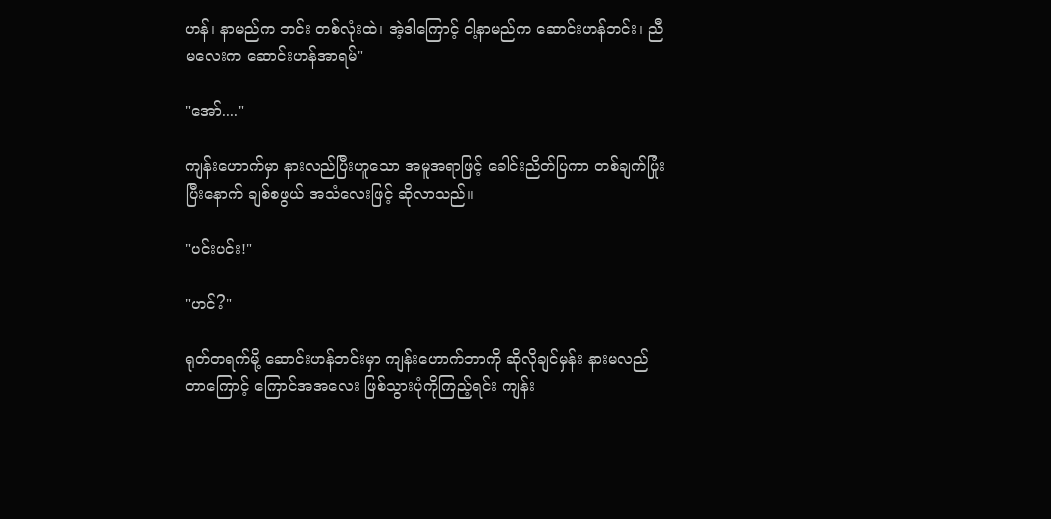ဟန်၊ နာမည်က ဘင်း တစ်လုံးထဲ၊ အဲ့ဒါကြောင့် ငါ့နာမည်က ဆောင်းဟန်ဘင်း၊ ညီမလေးက ဆောင်းဟန်အာရမ်"

"အော်...."

ကျန်းဟောက်မှာ နားလည်ပြီးဟူသော အမူအရာဖြင့် ခေါင်းညိတ်ပြကာ တစ်ချက်ပြုံးပြီးနောက် ချစ်စဖွယ် အသံလေးဖြင့် ဆိုလာသည်။

"ပင်းပင်း!"

"ဟင်?"

ရုတ်တရက်မို့ ဆောင်းဟန်ဘင်းမှာ ကျန်းဟောက်ဘာကို ဆိုလိုချင်မှန်း နားမလည်တာကြောင့် ကြောင်အအလေး ဖြစ်သွားပုံကိုကြည့်ရင်း ကျန်း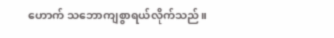ဟောက် သဘောကျစွာရယ်လိုက်သည်။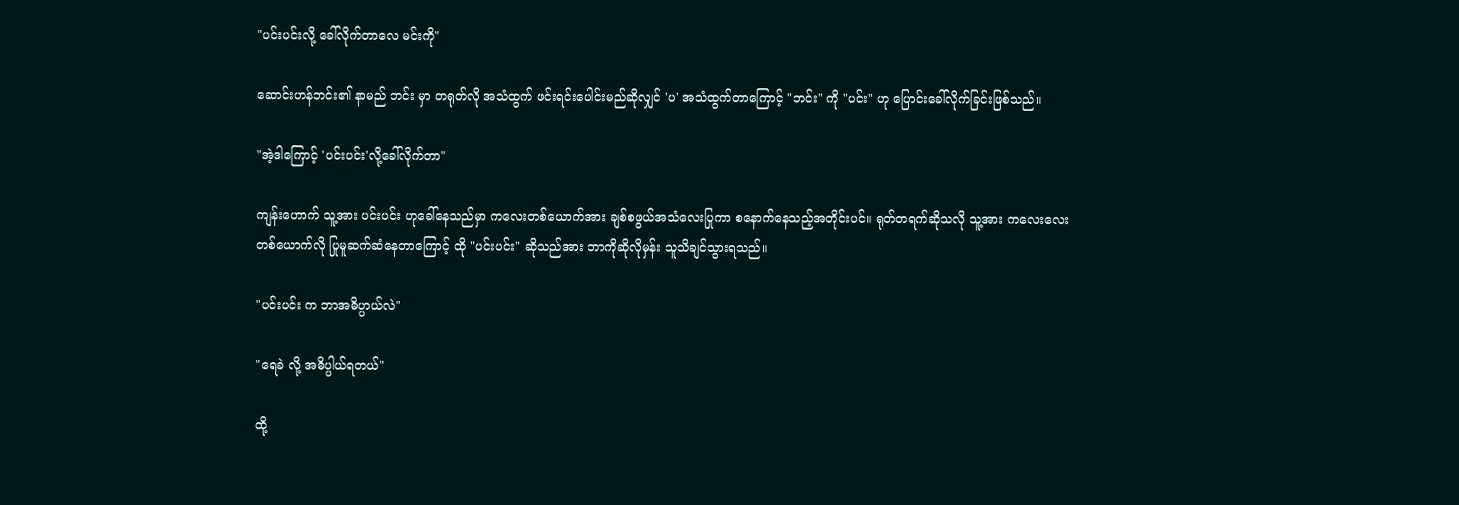"ပင်းပင်းလို့ ခေါ်လိုက်တာလေ မင်းကို"

ဆောင်းဟန်ဘင်း၏ နာမည် ဘင်း မှာ တရုတ်လို အသံထွက် ဖင်းရင်းပေါင်းမည်ဆိုလျှင် 'ပ' အသံထွက်တာကြောင့် "ဘင်း" ကို "ပင်း" ဟု ပြောင်းခေါ်လိုက်ခြင်းဖြစ်သည်။

"အဲ့ဒါကြောင့် 'ပင်းပင်း'လို့ခေါ်လိုက်တာ"

ကျန်းဟောက် သူ့အား ပင်းပင်း ဟုခေါ်နေသည်မှာ ကလေးတစ်ယောက်အား ချစ်စဖွယ်အသံလေးပြုကာ စနောက်နေသည့်အတိုင်းပင်။ ရုတ်တရက်ဆိုသလို သူ့အား ကလေးလေးတစ်ယောက်လို ပြုမူဆက်ဆံနေတာကြောင့် ထို "ပင်းပင်း" ဆိုသည်အား ဘာကိုဆိုလိုမှန်း သူသိချင်သွားရသည်။

"ပင်းပင်း က ဘာအဓိပ္ပာယ်လဲ"

"ရေခဲ လို့ အဓိပ္ပါယ်ရတယ်"

ထို့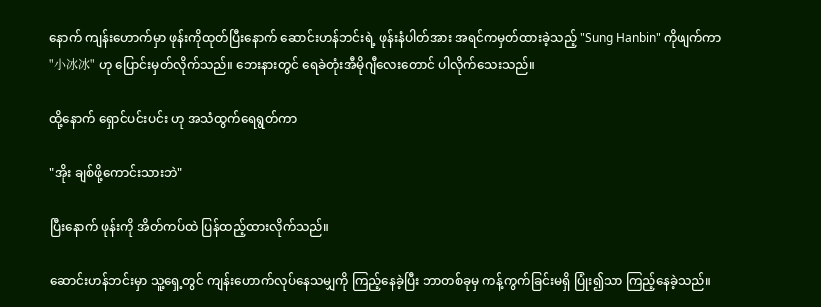နောက် ကျန်းဟောက်မှာ ဖုန်းကိုထုတ်ပြီးနောက် ဆောင်းဟန်ဘင်းရဲ့ ဖုန်းနံပါတ်အား အရင်ကမှတ်ထားခဲ့သည့် "Sung Hanbin" ကိုဖျက်ကာ "小冰冰" ဟု ပြောင်းမှတ်လိုက်သည်။ ဘေးနားတွင် ရေခဲတုံးအီမိုဂျီလေးတောင် ပါလိုက်သေးသည်။

ထို့နောက် ရှောင်ပင်းပင်း ဟု အသံထွက်ရေရွတ်ကာ

"အိုး ချစ်ဖို့ကောင်းသားဘဲ"

ပြီးနောက် ဖုန်းကို အိတ်ကပ်ထဲ ပြန်ထည့်ထားလိုက်သည်။

ဆောင်းဟန်ဘင်းမှာ သူ့ရှေ့တွင် ကျန်းဟောက်လုပ်နေသမျှကို ကြည့်နေခဲ့ပြီး ဘာတစ်ခုမှ ကန့်ကွက်ခြင်းမရှိ ပြုံး၍သာ ကြည့်နေခဲ့သည်။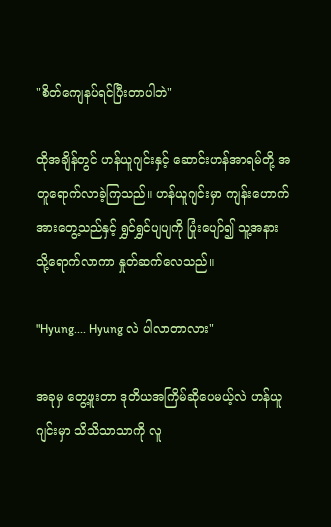"စိတ်ကျေနပ်ရင်ပြီးတာပါဘဲ"

ထိုအချိန်တွင် ဟန်ယူဂျင်းနှင့် ဆောင်းဟန်အာရမ်တို့ အတူရောက်လာခဲ့ကြသည်။ ဟန်ယူဂျင်းမှာ ကျန်းဟောက်အားတွေ့သည်နှင့် ရွှင်ရွှင်ပျပျကို ပြုံးပျော်၍ သူ့အနားသို့ရောက်လာကာ နှုတ်ဆက်လေသည်။

"Hyung.... Hyung လဲ ပါလာတာလား"

အခုမှ တွေ့ဖူးတာ ဒုတိယအကြိမ်ဆိုပေမယ့်လဲ ဟန်ယူဂျင်းမှာ သိသိသာသာကို လူ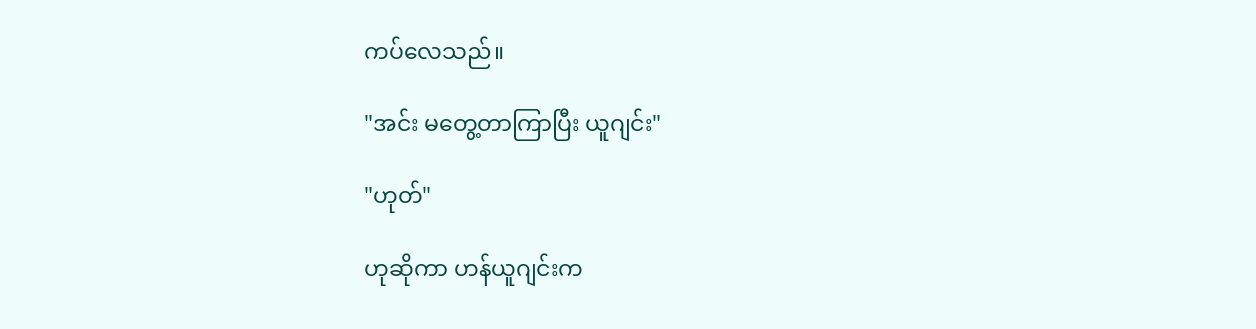ကပ်လေသည်။

"အင်း မတွေ့တာကြာပြီး ယူဂျင်း"

"ဟုတ်"

ဟုဆိုကာ ဟန်ယူဂျင်းက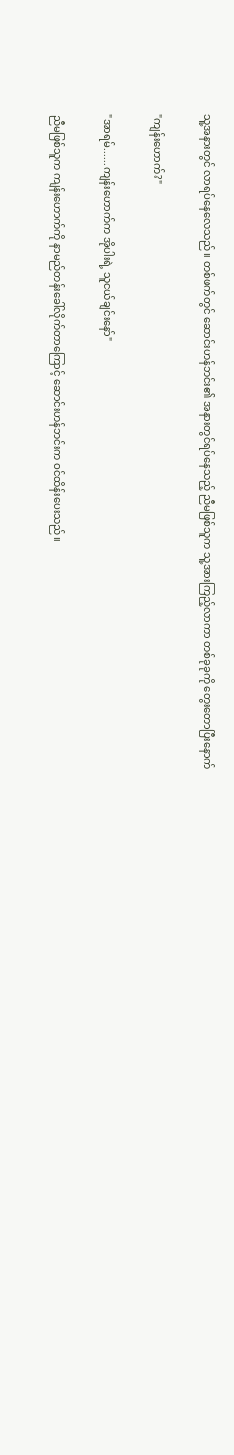သူ့အနားတွင် လာရပ်နေလေသည်။ တစ်ဖက်တွင် ဆောင်းဟန်ဘင်း၏ အနားတွင်ရပ်နေသည့် ညီမဖြစ်သူက သူ့အားကြည့်လာကာ တစ်ခုခုကို တွေးတောပြီးနောက်

"ကျန်းဟောက်?"

"အာရမ်......ကျန်းဟောက်က အိုပါးရဲ့ သူငယ်ချင်းနော်"

ညီမဖြစ်သူက ကျန်းဟောက်ကို နာမည်တန်းခေါ်လိုက်တာကြောင့် ဆောင်းဟန်ဘင်းက ဝင်ထိန်းပေးသည်။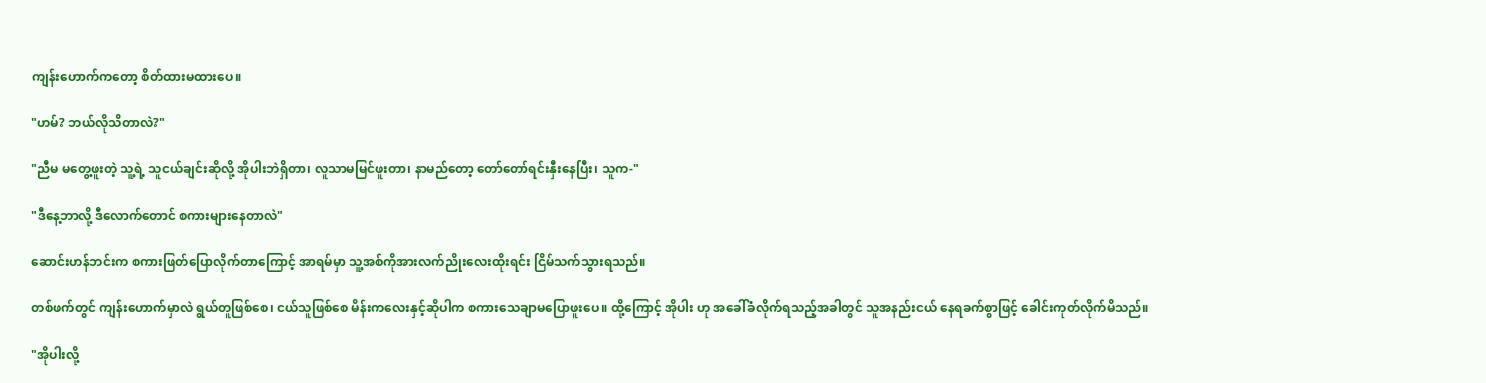ကျန်းဟောက်ကတော့ စိတ်ထားမထားပေ။

"ဟမ်? ဘယ်လိုသိတာလဲ?"

"ညီမ မတွေ့ဖူးတဲ့ သူ့ရဲ့ သူငယ်ချင်းဆိုလို့ အိုပါးဘဲရှိတာ၊ လူသာမမြင်ဖူးတာ၊ နာမည်တော့ တော်တော်ရင်းနှီးနေပြီး၊ သူက-"

"ဒီနေ့ဘာလို့ ဒီလောက်တောင် စကားများနေတာလဲ"

ဆောင်းဟန်ဘင်းက စကားဖြတ်ပြောလိုက်တာကြောင့် အာရမ်မှာ သူ့အစ်ကိုအားလက်ညိုးလေးထိုးရင်း ငြိမ်သက်သွားရသည်။

တစ်ဖက်တွင် ကျန်းဟောက်မှာလဲ ရွယ်တူဖြစ်စေ၊ ငယ်သူဖြစ်စေ မိန်းကလေးနှင့်ဆိုပါက စကားသေချာမပြောဖူးပေ။ ထို့ကြောင့် အိုပါး ဟု အခေါ်ခံလိုက်ရသည့်အခါတွင် သူအနည်းငယ် နေရခက်စွာဖြင့် ခေါင်းကုတ်လိုက်မိသည်။

"အိုပါးလို့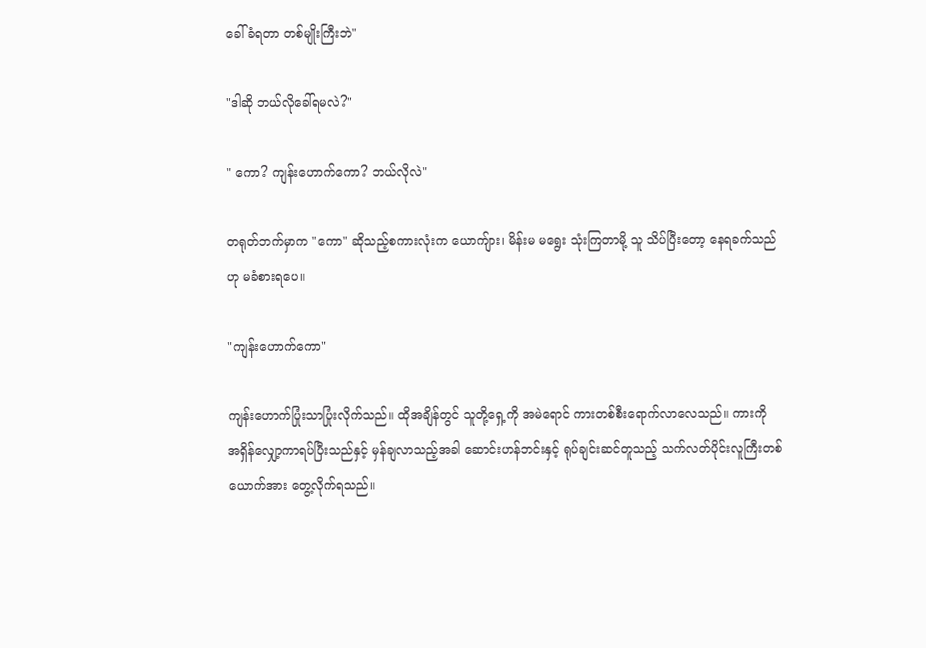ခေါ်ခံရတာ တစ်မျိုးကြီးဘဲ"

"ဒါဆို ဘယ်လိုခေါ်ရမလဲ?"

" ကော? ကျန်းဟောက်ကော? ဘယ်လိုလဲ"

တရုတ်ဘက်မှာက "ကော" ဆိုသည့်စကားလုံးက ယောကျ်ား၊ မိန်းမ မရွေး သုံးကြတာမို့ သူ သိပ်ပြီးတော့ နေရခက်သည်ဟု မခံစားရပေ။

"ကျန်းဟောက်ကော"

ကျန်းဟောက်ပြုံးသာပြုံးလိုက်သည်။ ထိုအချိန်တွင် သူတို့ရှေ့ကို အမဲရောင် ကားတစ်စီးရောက်လာလေသည်။ ကားကို အရှိန်လျှော့ကာရပ်ပြီးသည်နှင့် မှန်ချလာသည့်အခါ ဆောင်းဟန်ဘင်းနှင့် ရုပ်ချင်းဆင်တူသည့် သက်လတ်ပိုင်းလူကြီးတစ်ယောက်အား တွေ့လိုက်ရသည်။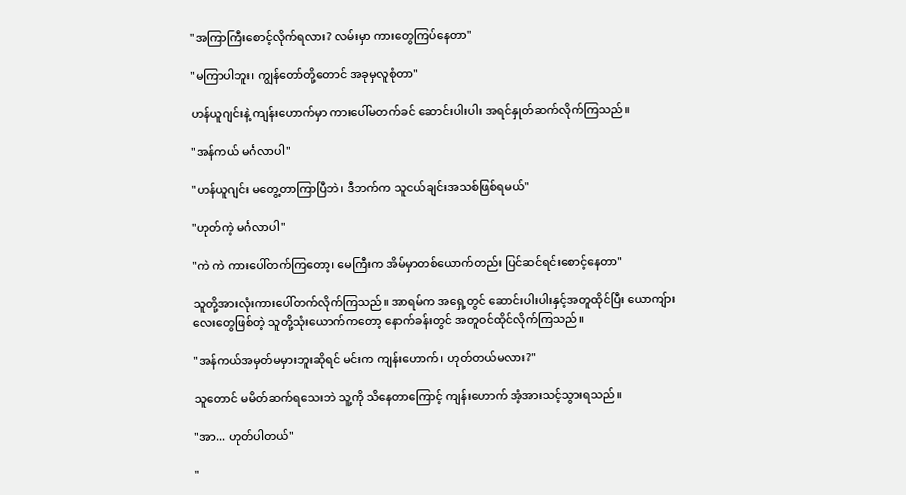"အကြာကြီးစောင့်လိုက်ရလား? လမ်းမှာ ကားတွေကြပ်နေတာ"

"မကြာပါဘူး၊ ကျွန်တော်တို့တောင် အခုမှလူစုံတာ"

ဟန်ယူဂျင်းနဲ့ ကျန်းဟောက်မှာ ကားပေါ်မတက်ခင် ဆောင်းပါးပါး အရင်နှုတ်ဆက်လိုက်ကြသည်။

"အန်ကယ် မင်္ဂလာပါ"

"ဟန်ယူဂျင်း မတွေ့တာကြာပြီဘဲ၊ ဒီဘက်က သူငယ်ချင်းအသစ်ဖြစ်ရမယ်"

"ဟုတ်ကဲ့ မင်္ဂလာပါ"

"ကဲ ကဲ ကားပေါ်တက်ကြတော့၊ မေကြီးက အိမ်မှာတစ်ယောက်တည်း ပြင်ဆင်ရင်းစောင့်နေတာ"

သူတို့အားလုံးကားပေါ်တက်လိုက်ကြသည်။ အာရမ်က အရှေ့တွင် ဆောင်းပါးပါးနှင့်အတူထိုင်ပြီး ယောကျ်ားလေးတွေဖြစ်တဲ့ သူတို့သုံးယောက်ကတော့ နောက်ခန်းတွင် အတူဝင်ထိုင်လိုက်ကြသည်။

"အန်ကယ်အမှတ်မမှားဘူးဆိုရင် မင်းက ကျန်းဟောက်၊ ဟုတ်တယ်မလား?"

သူတောင် မမိတ်ဆက်ရသေးဘဲ သူ့ကို သိနေတာကြောင့် ကျန်းဟောက် အံ့အားသင့်သွားရသည်။

"အာ... ဟုတ်ပါတယ်"

"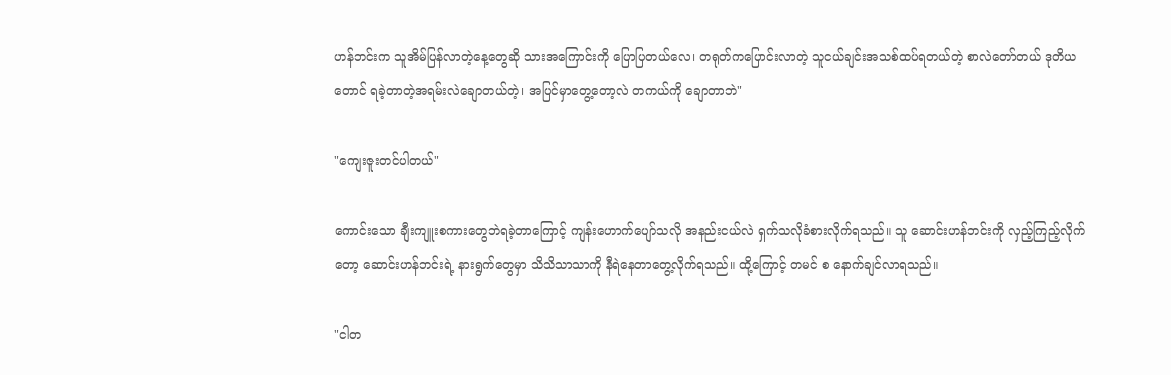ဟန်ဘင်းက သူအိမ်ပြန်လာတဲ့နေ့တွေဆို သားအကြောင်းကို ပြောပြတယ်လေ၊ တရုတ်ကပြောင်းလာတဲ့ သူငယ်ချင်းအသစ်ထပ်ရတယ်တဲ့ စာလဲတော်တယ် ဒုတိယတောင် ရခဲ့တာတဲ့အရမ်းလဲချောတယ်တဲ့၊ အပြင်မှာတွေ့တော့လဲ တကယ်ကို ချောတာဘဲ"

"ကျေးဇူးတင်ပါတယ်"

ကောင်းသော ချီးကျူးစကားတွေဘဲရခဲ့တာကြောင့် ကျန်းဟောက်ပျော်သလို အနည်းငယ်လဲ ရှက်သလိုခံစားလိုက်ရသည်။ သူ ဆောင်းဟန်ဘင်းကို လှည့်ကြည့်လိုက်တော့ ဆောင်းဟန်ဘင်းရဲ့ နားရွက်တွေမှာ သိသိသာသာကို နီရဲနေတာတွေ့လိုက်ရသည်။ ထို့ကြောင့် တမင် စ နောက်ချင်လာရသည်။

"ငါတ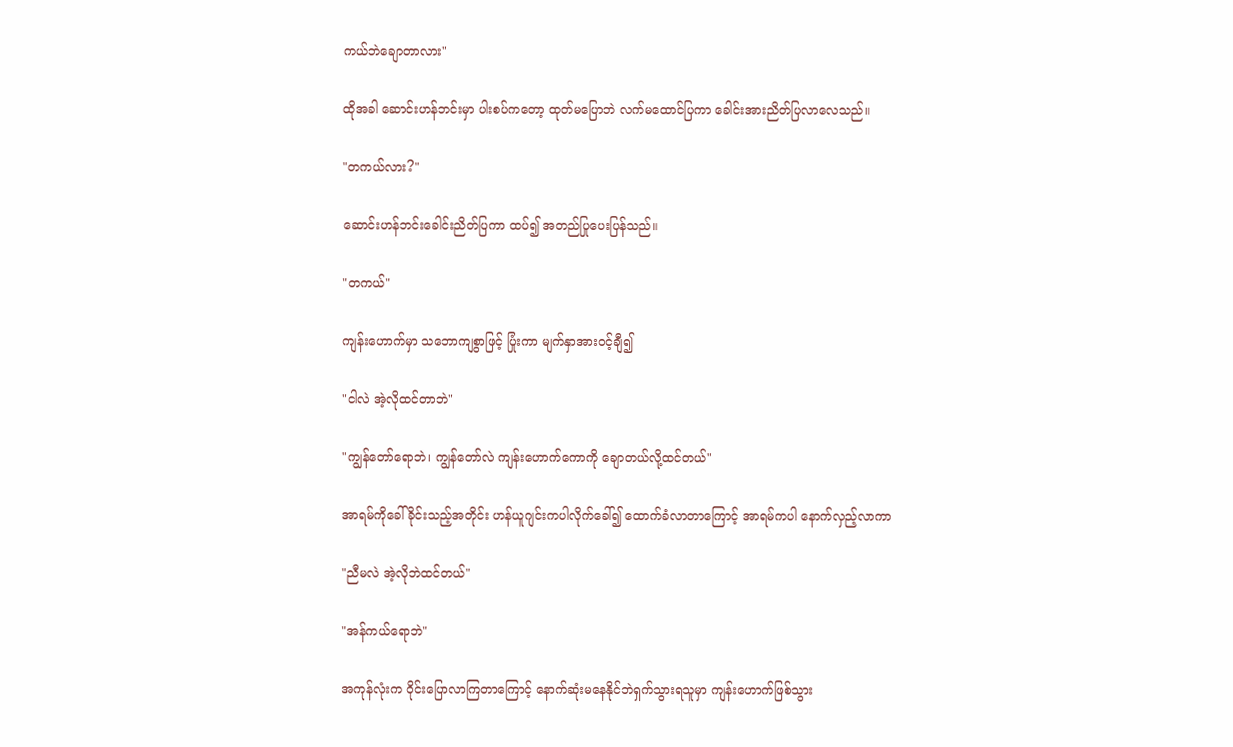ကယ်ဘဲချောတာလား"

ထိုအခါ ဆောင်းဟန်ဘင်းမှာ ပါးစပ်ကတော့ ထုတ်မပြောဘဲ လက်မထောင်ပြကာ ခေါင်းအားညိတ်ပြလာလေသည်။

"တကယ်လား?"

ဆောင်းဟန်ဘင်းခေါင်းညိတ်ပြကာ ထပ်၍ အတည်ပြုပေးပြန်သည်။

"တကယ်"

ကျန်းဟောက်မှာ သဘောကျစွာဖြင့် ပြုံးကာ မျက်နှာအားဝင့်ချီ၍

"ငါလဲ အဲ့လိုထင်တာဘဲ"

"ကျွန်တော်ရောဘဲ၊ ကျွန်တော်လဲ ကျန်းဟောက်ကောကို ချောတယ်လို့ထင်တယ်"

အာရမ်ကိုခေါ်ခိုင်းသည့်အတိုင်း ဟန်ယူဂျင်းကပါလိုက်ခေါ်၍ ထောက်ခံလာတာကြောင့် အာရမ်ကပါ နောက်လှည့်လာကာ

"ညီမလဲ အဲ့လိုဘဲထင်တယ်"

"အန်ကယ်ရောဘဲ"

အကုန်လုံးက ဝိုင်းပြောလာကြတာကြောင့် နောက်ဆုံးမနေနိုင်ဘဲရှက်သွားရသူမှာ ကျန်းဟောက်ဖြစ်သွား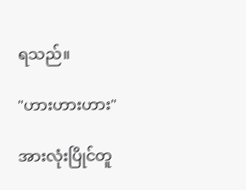ရသည်။

"ဟားဟားဟား"

အားလုံးပြိုင်တူ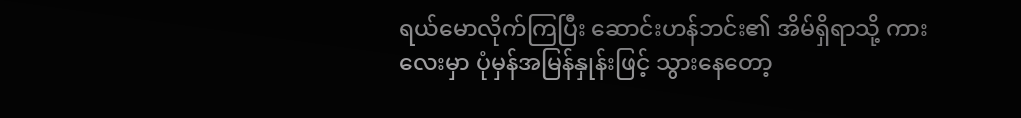ရယ်မောလိုက်ကြပြီး ဆောင်းဟန်ဘင်း၏ အိမ်ရှိရာသို့ ကားလေးမှာ ပုံမှန်အမြန်နှုန်းဖြင့် သွားနေတော့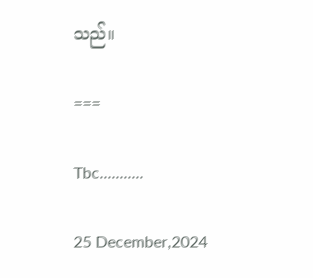သည်။

===

Tbc...........

25 December,2024